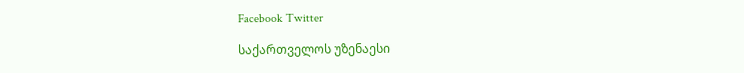Facebook Twitter

საქართველოს უზენაესი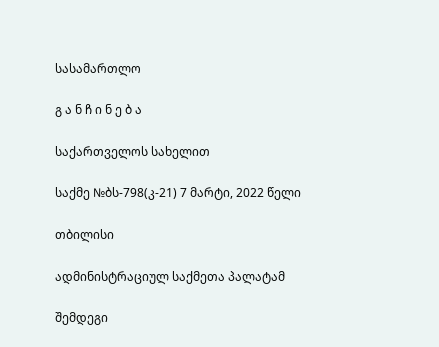სასამართლო

გ ა ნ ჩ ი ნ ე ბ ა

საქართველოს სახელით

საქმე №ბს-798(კ-21) 7 მარტი, 2022 წელი

თბილისი

ადმინისტრაციულ საქმეთა პალატამ

შემდეგი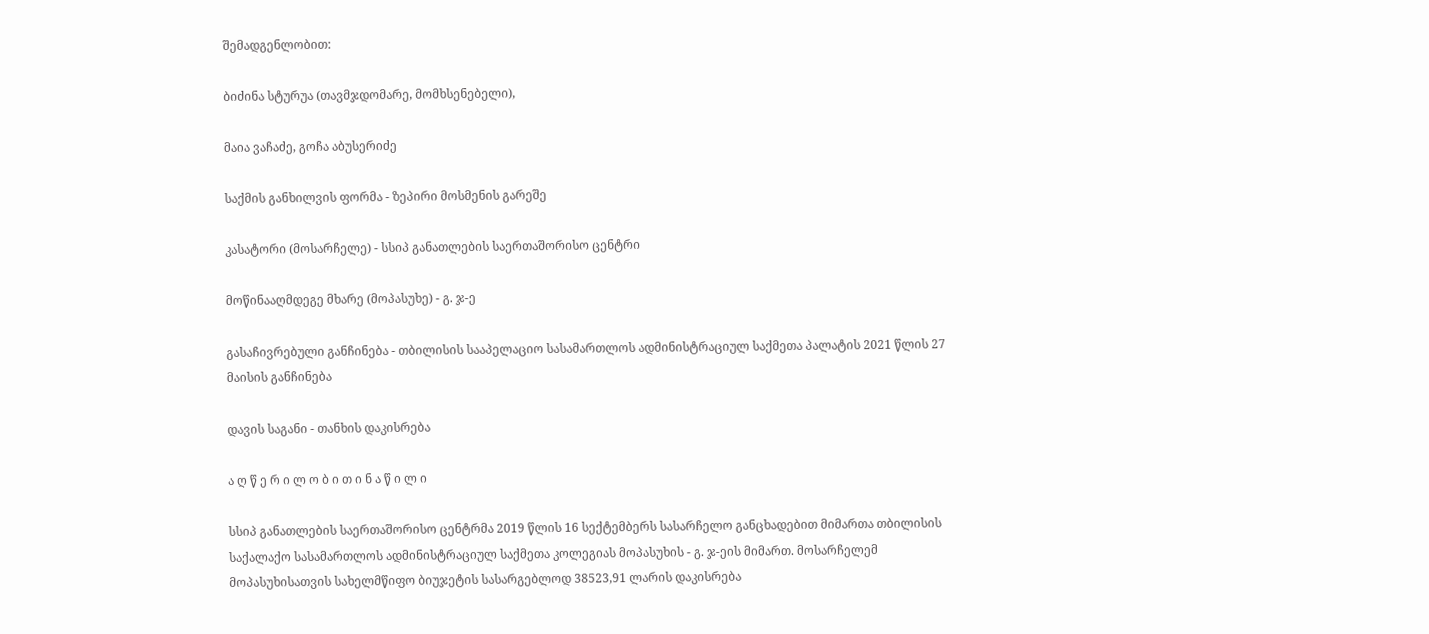შემადგენლობით:

ბიძინა სტურუა (თავმჯდომარე, მომხსენებელი),

მაია ვაჩაძე, გოჩა აბუსერიძე

საქმის განხილვის ფორმა - ზეპირი მოსმენის გარეშე

კასატორი (მოსარჩელე) - სსიპ განათლების საერთაშორისო ცენტრი

მოწინააღმდეგე მხარე (მოპასუხე) - გ. ჯ-ე

გასაჩივრებული განჩინება - თბილისის სააპელაციო სასამართლოს ადმინისტრაციულ საქმეთა პალატის 2021 წლის 27 მაისის განჩინება

დავის საგანი - თანხის დაკისრება

ა ღ წ ე რ ი ლ ო ბ ი თ ი ნ ა წ ი ლ ი

სსიპ განათლების საერთაშორისო ცენტრმა 2019 წლის 16 სექტემბერს სასარჩელო განცხადებით მიმართა თბილისის საქალაქო სასამართლოს ადმინისტრაციულ საქმეთა კოლეგიას მოპასუხის - გ. ჯ-ეის მიმართ. მოსარჩელემ მოპასუხისათვის სახელმწიფო ბიუჯეტის სასარგებლოდ 38523,91 ლარის დაკისრება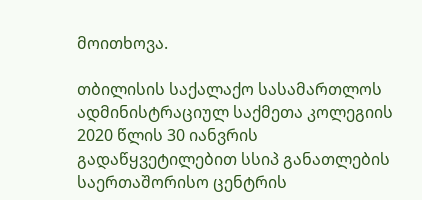მოითხოვა.

თბილისის საქალაქო სასამართლოს ადმინისტრაციულ საქმეთა კოლეგიის 2020 წლის 30 იანვრის გადაწყვეტილებით სსიპ განათლების საერთაშორისო ცენტრის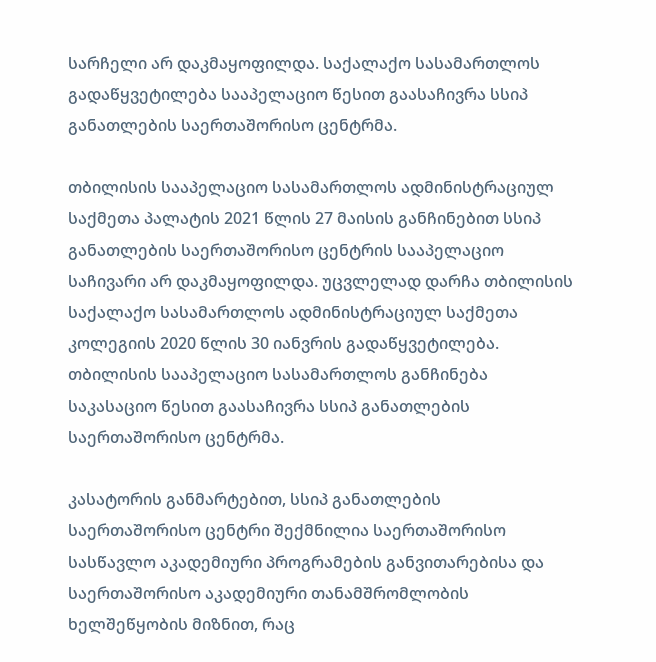სარჩელი არ დაკმაყოფილდა. საქალაქო სასამართლოს გადაწყვეტილება სააპელაციო წესით გაასაჩივრა სსიპ განათლების საერთაშორისო ცენტრმა.

თბილისის სააპელაციო სასამართლოს ადმინისტრაციულ საქმეთა პალატის 2021 წლის 27 მაისის განჩინებით სსიპ განათლების საერთაშორისო ცენტრის სააპელაციო საჩივარი არ დაკმაყოფილდა. უცვლელად დარჩა თბილისის საქალაქო სასამართლოს ადმინისტრაციულ საქმეთა კოლეგიის 2020 წლის 30 იანვრის გადაწყვეტილება. თბილისის სააპელაციო სასამართლოს განჩინება საკასაციო წესით გაასაჩივრა სსიპ განათლების საერთაშორისო ცენტრმა.

კასატორის განმარტებით, სსიპ განათლების საერთაშორისო ცენტრი შექმნილია საერთაშორისო სასწავლო აკადემიური პროგრამების განვითარებისა და საერთაშორისო აკადემიური თანამშრომლობის ხელშეწყობის მიზნით, რაც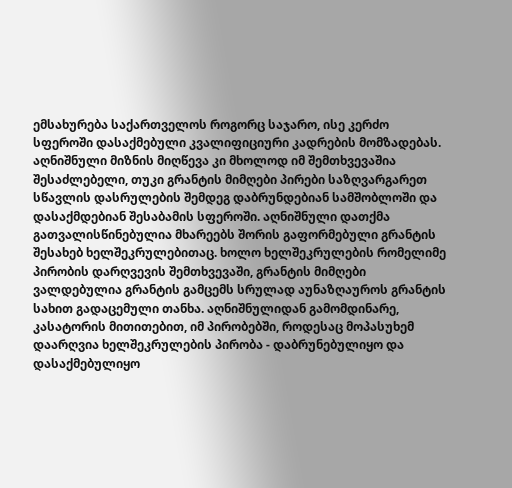ემსახურება საქართველოს როგორც საჯარო, ისე კერძო სფეროში დასაქმებული კვალიფიციური კადრების მომზადებას. აღნიშნული მიზნის მიღწევა კი მხოლოდ იმ შემთხვევაშია შესაძლებელი, თუკი გრანტის მიმღები პირები საზღვარგარეთ სწავლის დასრულების შემდეგ დაბრუნდებიან სამშობლოში და დასაქმდებიან შესაბამის სფეროში. აღნიშნული დათქმა გათვალისწინებულია მხარეებს შორის გაფორმებული გრანტის შესახებ ხელშეკრულებითაც. ხოლო ხელშეკრულების რომელიმე პირობის დარღვევის შემთხვევაში, გრანტის მიმღები ვალდებულია გრანტის გამცემს სრულად აუნაზღაუროს გრანტის სახით გადაცემული თანხა. აღნიშნულიდან გამომდინარე, კასატორის მითითებით, იმ პირობებში, როდესაც მოპასუხემ დაარღვია ხელშეკრულების პირობა - დაბრუნებულიყო და დასაქმებულიყო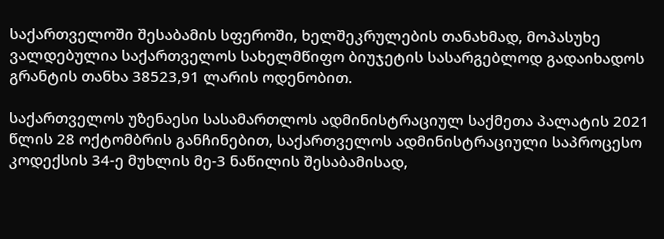საქართველოში შესაბამის სფეროში, ხელშეკრულების თანახმად, მოპასუხე ვალდებულია საქართველოს სახელმწიფო ბიუჯეტის სასარგებლოდ გადაიხადოს გრანტის თანხა 38523,91 ლარის ოდენობით.

საქართველოს უზენაესი სასამართლოს ადმინისტრაციულ საქმეთა პალატის 2021 წლის 28 ოქტომბრის განჩინებით, საქართველოს ადმინისტრაციული საპროცესო კოდექსის 34-ე მუხლის მე-3 ნაწილის შესაბამისად,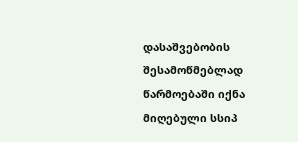დასაშვებობის შესამოწმებლად წარმოებაში იქნა მიღებული სსიპ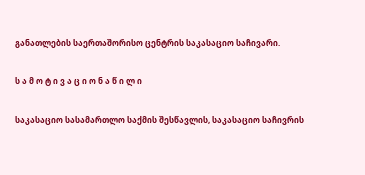განათლების საერთაშორისო ცენტრის საკასაციო საჩივარი.

ს ა მ ო ტ ი ვ ა ც ი ო ნ ა წ ი ლ ი

საკასაციო სასამართლო საქმის შესწავლის, საკასაციო საჩივრის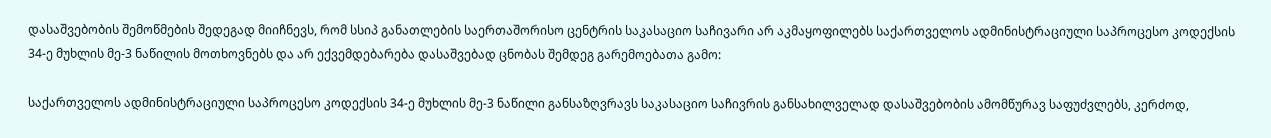დასაშვებობის შემოწმების შედეგად მიიჩნევს, რომ სსიპ განათლების საერთაშორისო ცენტრის საკასაციო საჩივარი არ აკმაყოფილებს საქართველოს ადმინისტრაციული საპროცესო კოდექსის 34-ე მუხლის მე-3 ნაწილის მოთხოვნებს და არ ექვემდებარება დასაშვებად ცნობას შემდეგ გარემოებათა გამო:

საქართველოს ადმინისტრაციული საპროცესო კოდექსის 34-ე მუხლის მე-3 ნაწილი განსაზღვრავს საკასაციო საჩივრის განსახილველად დასაშვებობის ამომწურავ საფუძვლებს, კერძოდ,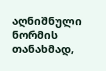აღნიშნული ნორმის თანახმად,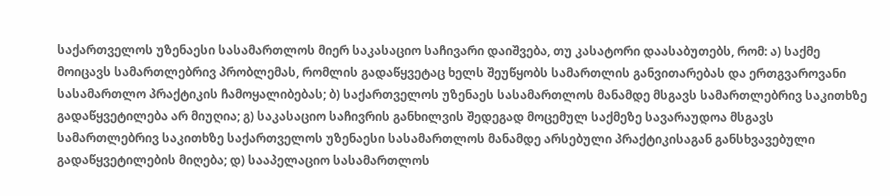საქართველოს უზენაესი სასამართლოს მიერ საკასაციო საჩივარი დაიშვება, თუ კასატორი დაასაბუთებს, რომ: ა) საქმე მოიცავს სამართლებრივ პრობლემას, რომლის გადაწყვეტაც ხელს შეუწყობს სამართლის განვითარებას და ერთგვაროვანი სასამართლო პრაქტიკის ჩამოყალიბებას; ბ) საქართველოს უზენაეს სასამართლოს მანამდე მსგავს სამართლებრივ საკითხზე გადაწყვეტილება არ მიუღია; გ) საკასაციო საჩივრის განხილვის შედეგად მოცემულ საქმეზე სავარაუდოა მსგავს სამართლებრივ საკითხზე საქართველოს უზენაესი სასამართლოს მანამდე არსებული პრაქტიკისაგან განსხვავებული გადაწყვეტილების მიღება; დ) სააპელაციო სასამართლოს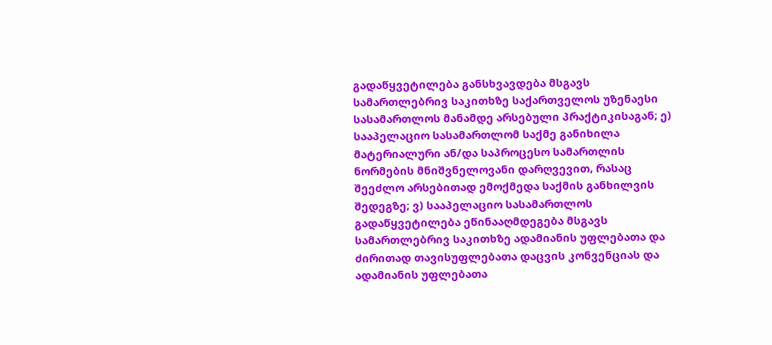გადაწყვეტილება განსხვავდება მსგავს სამართლებრივ საკითხზე საქართველოს უზენაესი სასამართლოს მანამდე არსებული პრაქტიკისაგან; ე) სააპელაციო სასამართლომ საქმე განიხილა მატერიალური ან/და საპროცესო სამართლის ნორმების მნიშვნელოვანი დარღვევით, რასაც შეეძლო არსებითად ემოქმედა საქმის განხილვის შედეგზე; ვ) სააპელაციო სასამართლოს გადაწყვეტილება ეწინააღმდეგება მსგავს სამართლებრივ საკითხზე ადამიანის უფლებათა და ძირითად თავისუფლებათა დაცვის კონვენციას და ადამიანის უფლებათა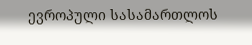ევროპული სასამართლოს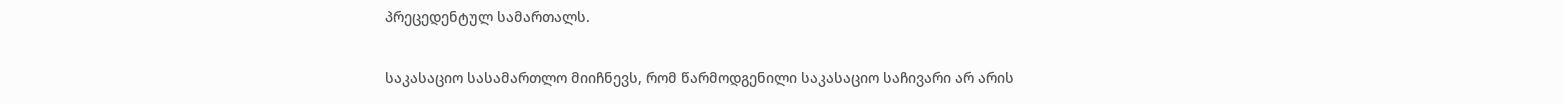პრეცედენტულ სამართალს.

საკასაციო სასამართლო მიიჩნევს, რომ წარმოდგენილი საკასაციო საჩივარი არ არის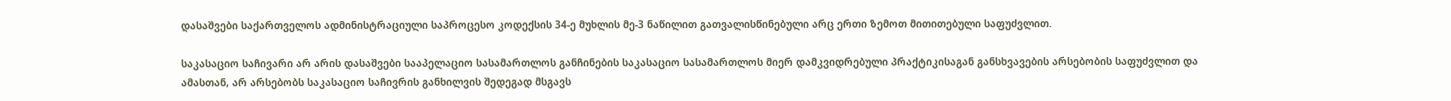დასაშვები საქართველოს ადმინისტრაციული საპროცესო კოდექსის 34-ე მუხლის მე-3 ნაწილით გათვალისწინებული არც ერთი ზემოთ მითითებული საფუძვლით.

საკასაციო საჩივარი არ არის დასაშვები სააპელაციო სასამართლოს განჩინების საკასაციო სასამართლოს მიერ დამკვიდრებული პრაქტიკისაგან განსხვავების არსებობის საფუძვლით და ამასთან, არ არსებობს საკასაციო საჩივრის განხილვის შედეგად მსგავს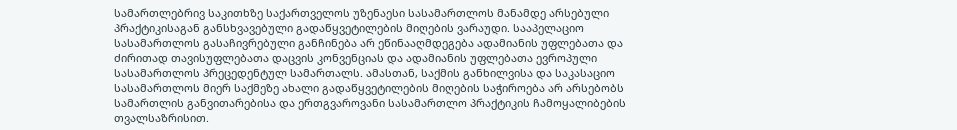სამართლებრივ საკითხზე საქართველოს უზენაესი სასამართლოს მანამდე არსებული პრაქტიკისაგან განსხვავებული გადაწყვეტილების მიღების ვარაუდი. სააპელაციო სასამართლოს გასაჩივრებული განჩინება არ ეწინააღმდეგება ადამიანის უფლებათა და ძირითად თავისუფლებათა დაცვის კონვენციას და ადამიანის უფლებათა ევროპული სასამართლოს პრეცედენტულ სამართალს. ამასთან, საქმის განხილვისა და საკასაციო სასამართლოს მიერ საქმეზე ახალი გადაწყვეტილების მიღების საჭიროება არ არსებობს სამართლის განვითარებისა და ერთგვაროვანი სასამართლო პრაქტიკის ჩამოყალიბების თვალსაზრისით.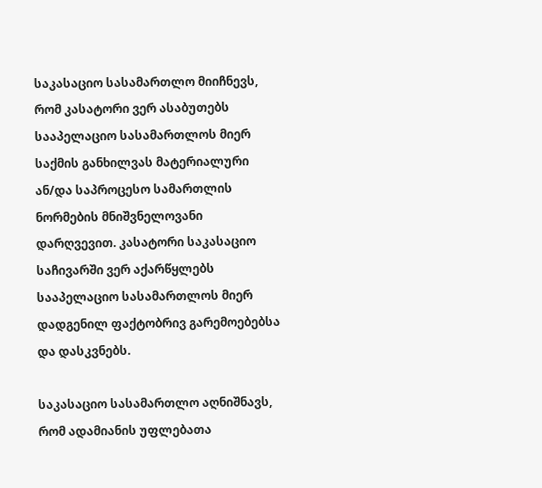საკასაციო სასამართლო მიიჩნევს, რომ კასატორი ვერ ასაბუთებს სააპელაციო სასამართლოს მიერ საქმის განხილვას მატერიალური ან/და საპროცესო სამართლის ნორმების მნიშვნელოვანი დარღვევით. კასატორი საკასაციო საჩივარში ვერ აქარწყლებს სააპელაციო სასამართლოს მიერ დადგენილ ფაქტობრივ გარემოებებსა და დასკვნებს.

საკასაციო სასამართლო აღნიშნავს, რომ ადამიანის უფლებათა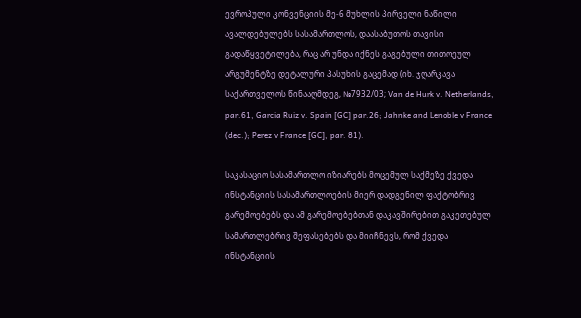ევროპული კონვენციის მე-6 მუხლის პირველი ნაწილი ავალდებულებს სასამართლოს, დაასაბუთოს თავისი გადაწყვეტილება, რაც არ უნდა იქნეს გაგებული თითოეულ არგუმენტზე დეტალური პასუხის გაცემად (იხ. ჯღარკავა საქართველოს წინააღმდეგ, №7932/03; Van de Hurk v. Netherlands, par.61, Garcia Ruiz v. Spain [GC] par.26; Jahnke and Lenoble v France (dec.); Perez v France [GC], par. 81).

საკასაციო სასამართლო იზიარებს მოცემულ საქმეზე ქვედა ინსტანციის სასამართლოების მიერ დადგენილ ფაქტობრივ გარემოებებს და ამ გარემოებებთან დაკავშირებით გაკეთებულ სამართლებრივ შეფასებებს და მიიჩნევს, რომ ქვედა ინსტანციის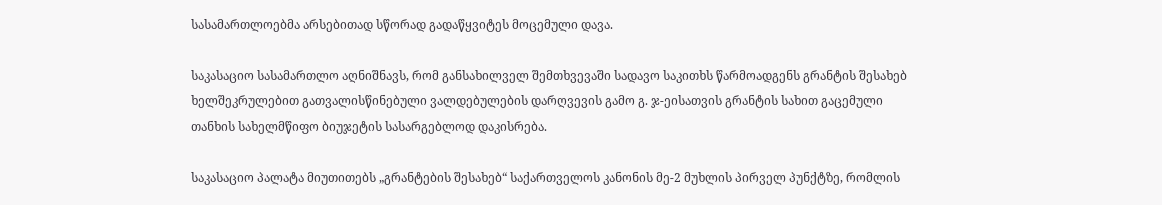სასამართლოებმა არსებითად სწორად გადაწყვიტეს მოცემული დავა.

საკასაციო სასამართლო აღნიშნავს, რომ განსახილველ შემთხვევაში სადავო საკითხს წარმოადგენს გრანტის შესახებ ხელშეკრულებით გათვალისწინებული ვალდებულების დარღვევის გამო გ. ჯ-ეისათვის გრანტის სახით გაცემული თანხის სახელმწიფო ბიუჯეტის სასარგებლოდ დაკისრება.

საკასაციო პალატა მიუთითებს „გრანტების შესახებ“ საქართველოს კანონის მე-2 მუხლის პირველ პუნქტზე, რომლის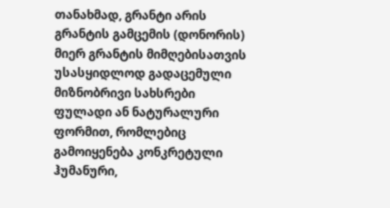თანახმად, გრანტი არის გრანტის გამცემის (დონორის) მიერ გრანტის მიმღებისათვის უსასყიდლოდ გადაცემული მიზნობრივი სახსრები ფულადი ან ნატურალური ფორმით, რომლებიც გამოიყენება კონკრეტული ჰუმანური,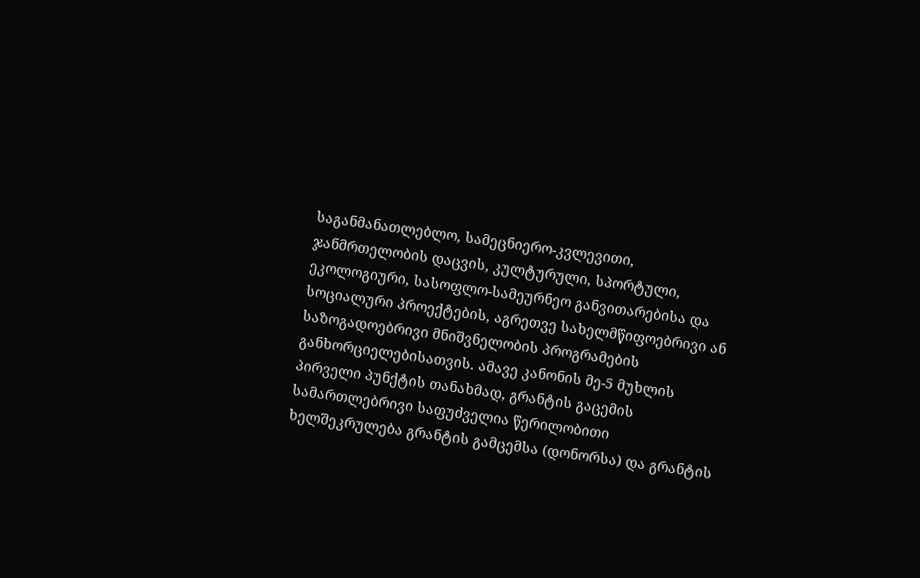საგანმანათლებლო, სამეცნიერო-კვლევითი, ჯანმრთელობის დაცვის, კულტურული, სპორტული, ეკოლოგიური, სასოფლო-სამეურნეო განვითარებისა და სოციალური პროექტების, აგრეთვე სახელმწიფოებრივი ან საზოგადოებრივი მნიშვნელობის პროგრამების განხორციელებისათვის. ამავე კანონის მე-5 მუხლის პირველი პუნქტის თანახმად, გრანტის გაცემის სამართლებრივი საფუძველია წერილობითი ხელშეკრულება გრანტის გამცემსა (დონორსა) და გრანტის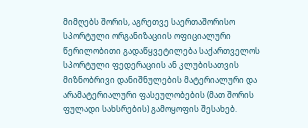მიმღებს შორის, აგრეთვე საერთაშორისო სპორტული ორგანიზაციის ოფიციალური წერილობითი გადაწყვეტილება საქართველოს სპორტული ფედერაციის ან კლუბისათვის მიზნობრივი დანიშნულების მატერიალური და არამატერიალური ფასეულობების (მათ შორის ფულადი სახსრების) გამოყოფის შესახებ.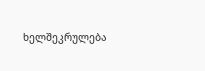ხელშეკრულება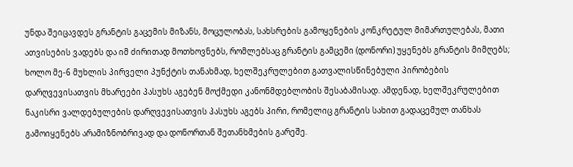უნდა შეიცავდეს გრანტის გაცემის მიზანს, მოცულობას, სახსრების გამოყენების კონკრეტულ მიმართულებას, მათი ათვისების ვადებს და იმ ძირითად მოთხოვნებს, რომლებსაც გრანტის გამცემი (დონორი) უყენებს გრანტის მიმღებს; ხოლო მე-6 მუხლის პირველი პუნქტის თანახმად, ხელშეკრულებით გათვალისწინებული პირობების დარღვევისათვის მხარეები პასუხს აგებენ მოქმედი კანონმდებლობის შესაბამისად. ამდენად, ხელშეკრულებით ნაკისრი ვალდებულების დარღვევისათვის პასუხს აგებს პირი, რომელიც გრანტის სახით გადაცემულ თანხას გამოიყენებს არამიზნობრივად და დონორთან შეთანხმების გარეშე.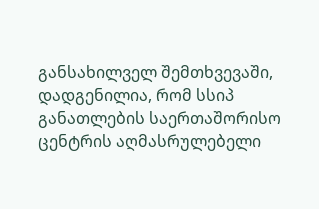განსახილველ შემთხვევაში, დადგენილია, რომ სსიპ განათლების საერთაშორისო ცენტრის აღმასრულებელი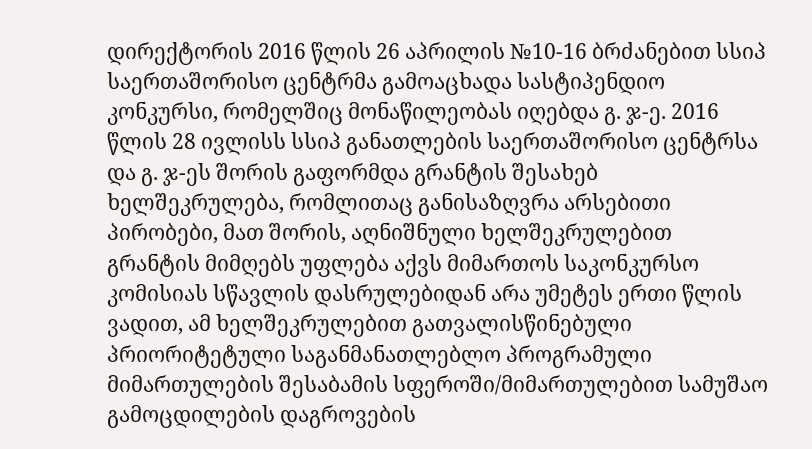დირექტორის 2016 წლის 26 აპრილის №10-16 ბრძანებით სსიპ საერთაშორისო ცენტრმა გამოაცხადა სასტიპენდიო კონკურსი, რომელშიც მონაწილეობას იღებდა გ. ჯ-ე. 2016 წლის 28 ივლისს სსიპ განათლების საერთაშორისო ცენტრსა და გ. ჯ-ეს შორის გაფორმდა გრანტის შესახებ ხელშეკრულება, რომლითაც განისაზღვრა არსებითი პირობები, მათ შორის, აღნიშნული ხელშეკრულებით გრანტის მიმღებს უფლება აქვს მიმართოს საკონკურსო კომისიას სწავლის დასრულებიდან არა უმეტეს ერთი წლის ვადით, ამ ხელშეკრულებით გათვალისწინებული პრიორიტეტული საგანმანათლებლო პროგრამული მიმართულების შესაბამის სფეროში/მიმართულებით სამუშაო გამოცდილების დაგროვების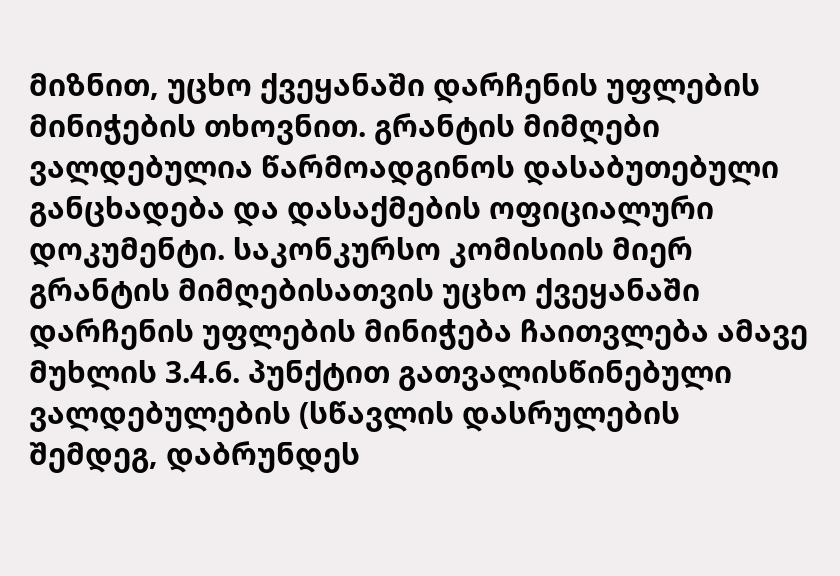მიზნით, უცხო ქვეყანაში დარჩენის უფლების მინიჭების თხოვნით. გრანტის მიმღები ვალდებულია წარმოადგინოს დასაბუთებული განცხადება და დასაქმების ოფიციალური დოკუმენტი. საკონკურსო კომისიის მიერ გრანტის მიმღებისათვის უცხო ქვეყანაში დარჩენის უფლების მინიჭება ჩაითვლება ამავე მუხლის 3.4.6. პუნქტით გათვალისწინებული ვალდებულების (სწავლის დასრულების შემდეგ, დაბრუნდეს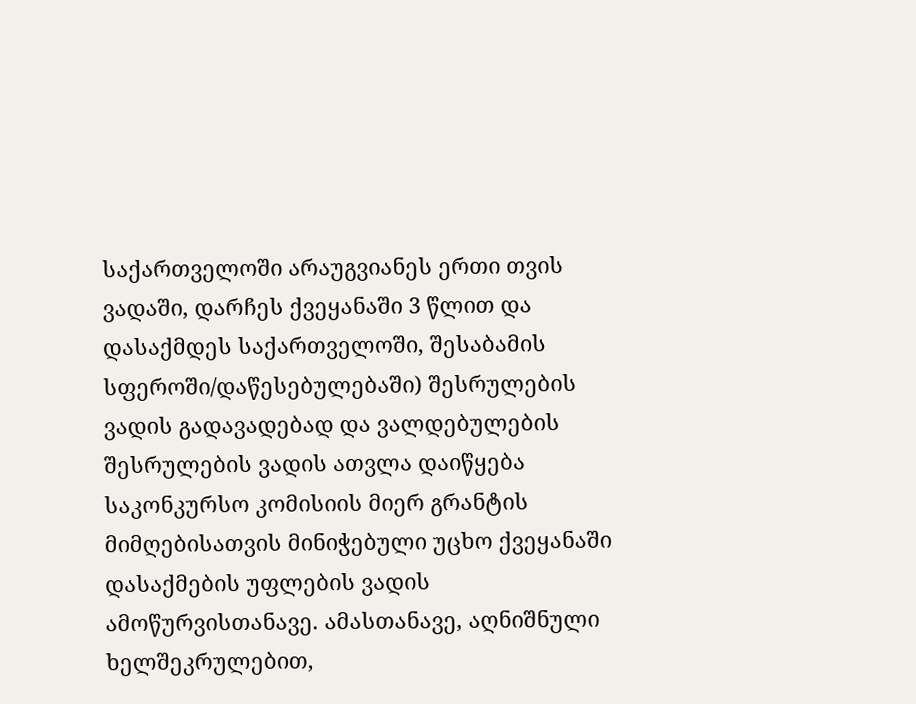საქართველოში არაუგვიანეს ერთი თვის ვადაში, დარჩეს ქვეყანაში 3 წლით და დასაქმდეს საქართველოში, შესაბამის სფეროში/დაწესებულებაში) შესრულების ვადის გადავადებად და ვალდებულების შესრულების ვადის ათვლა დაიწყება საკონკურსო კომისიის მიერ გრანტის მიმღებისათვის მინიჭებული უცხო ქვეყანაში დასაქმების უფლების ვადის ამოწურვისთანავე. ამასთანავე, აღნიშნული ხელშეკრულებით,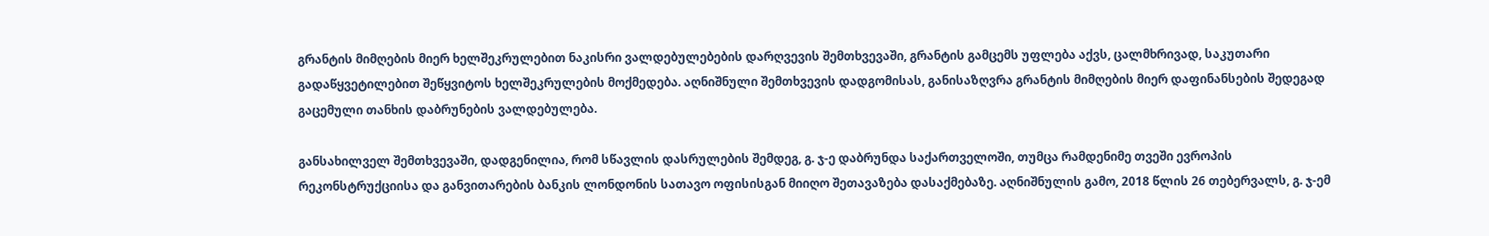გრანტის მიმღების მიერ ხელშეკრულებით ნაკისრი ვალდებულებების დარღვევის შემთხვევაში, გრანტის გამცემს უფლება აქვს, ცალმხრივად, საკუთარი გადაწყვეტილებით შეწყვიტოს ხელშეკრულების მოქმედება. აღნიშნული შემთხვევის დადგომისას, განისაზღვრა გრანტის მიმღების მიერ დაფინანსების შედეგად გაცემული თანხის დაბრუნების ვალდებულება.

განსახილველ შემთხვევაში, დადგენილია, რომ სწავლის დასრულების შემდეგ, გ. ჯ-ე დაბრუნდა საქართველოში, თუმცა რამდენიმე თვეში ევროპის რეკონსტრუქციისა და განვითარების ბანკის ლონდონის სათავო ოფისისგან მიიღო შეთავაზება დასაქმებაზე. აღნიშნულის გამო, 2018 წლის 26 თებერვალს, გ. ჯ-ემ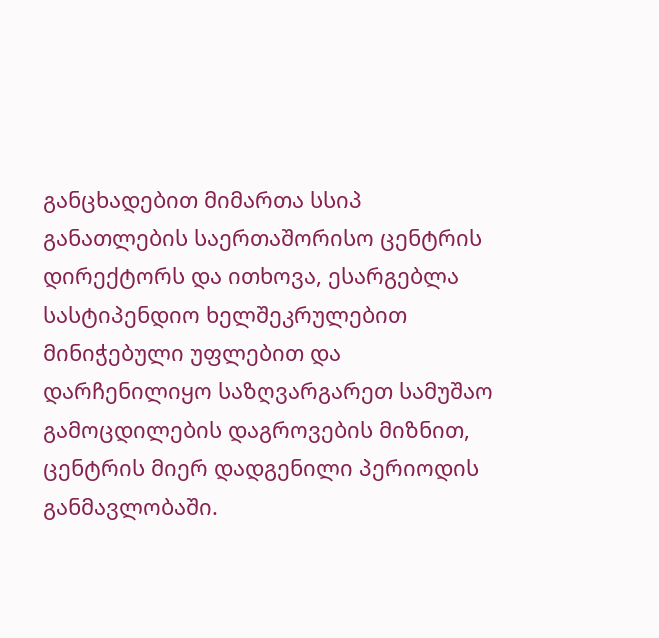განცხადებით მიმართა სსიპ განათლების საერთაშორისო ცენტრის დირექტორს და ითხოვა, ესარგებლა სასტიპენდიო ხელშეკრულებით მინიჭებული უფლებით და დარჩენილიყო საზღვარგარეთ სამუშაო გამოცდილების დაგროვების მიზნით, ცენტრის მიერ დადგენილი პერიოდის განმავლობაში.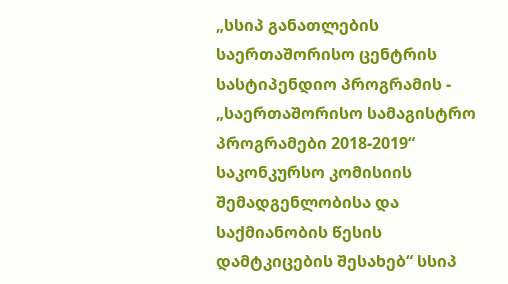„სსიპ განათლების საერთაშორისო ცენტრის სასტიპენდიო პროგრამის - „საერთაშორისო სამაგისტრო პროგრამები 2018-2019“ საკონკურსო კომისიის შემადგენლობისა და საქმიანობის წესის დამტკიცების შესახებ“ სსიპ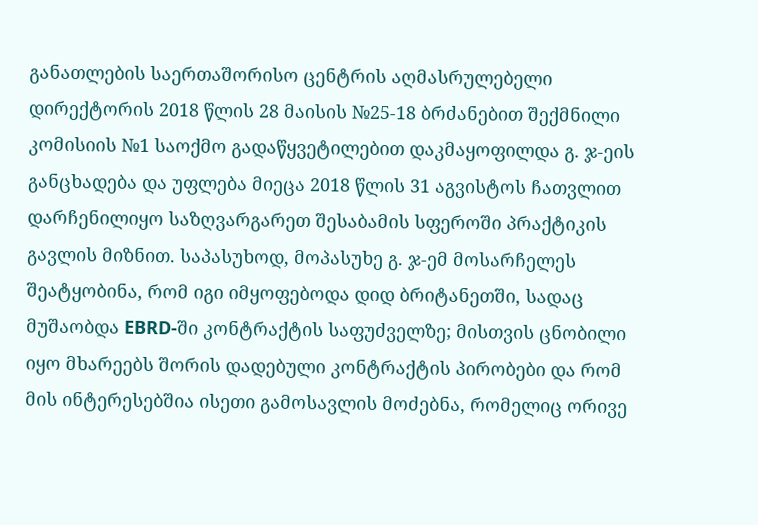განათლების საერთაშორისო ცენტრის აღმასრულებელი დირექტორის 2018 წლის 28 მაისის №25-18 ბრძანებით შექმნილი კომისიის №1 საოქმო გადაწყვეტილებით დაკმაყოფილდა გ. ჯ-ეის განცხადება და უფლება მიეცა 2018 წლის 31 აგვისტოს ჩათვლით დარჩენილიყო საზღვარგარეთ შესაბამის სფეროში პრაქტიკის გავლის მიზნით. საპასუხოდ, მოპასუხე გ. ჯ-ემ მოსარჩელეს შეატყობინა, რომ იგი იმყოფებოდა დიდ ბრიტანეთში, სადაც მუშაობდა EBRD-ში კონტრაქტის საფუძველზე; მისთვის ცნობილი იყო მხარეებს შორის დადებული კონტრაქტის პირობები და რომ მის ინტერესებშია ისეთი გამოსავლის მოძებნა, რომელიც ორივე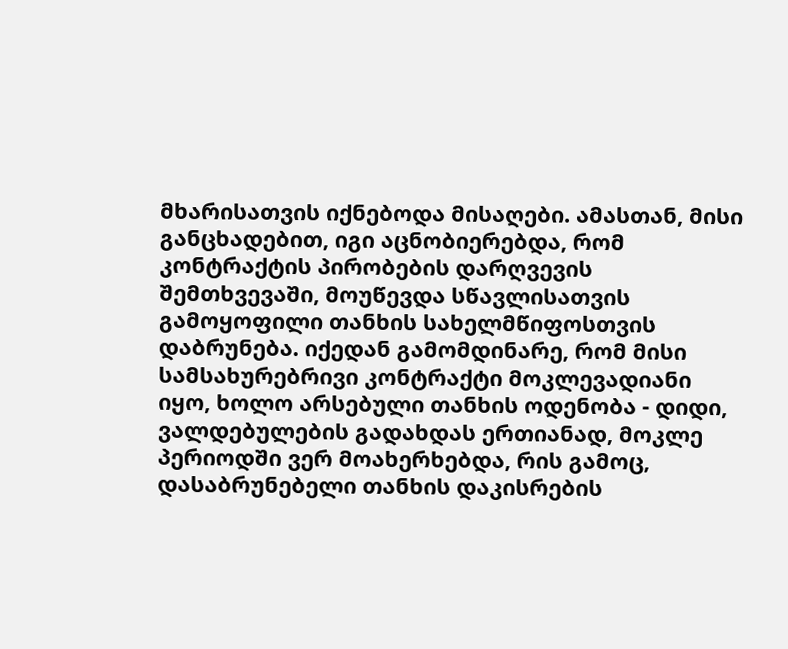მხარისათვის იქნებოდა მისაღები. ამასთან, მისი განცხადებით, იგი აცნობიერებდა, რომ კონტრაქტის პირობების დარღვევის შემთხვევაში, მოუწევდა სწავლისათვის გამოყოფილი თანხის სახელმწიფოსთვის დაბრუნება. იქედან გამომდინარე, რომ მისი სამსახურებრივი კონტრაქტი მოკლევადიანი იყო, ხოლო არსებული თანხის ოდენობა - დიდი, ვალდებულების გადახდას ერთიანად, მოკლე პერიოდში ვერ მოახერხებდა, რის გამოც, დასაბრუნებელი თანხის დაკისრების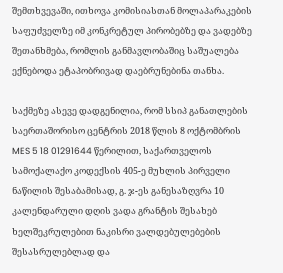შემთხვევაში, ითხოვა კომისიასთან მოლაპარაკების საფუძველზე იმ კონკრეტულ პირობებზე და ვადებზე შეთანხმება, რომლის განმავლობაშიც საშუალება ექნებოდა ეტაპობრივად დაებრუნებინა თანხა.

საქმეზე ასევე დადგენილია, რომ სსიპ განათლების საერთაშორისო ცენტრის 2018 წლის 8 ოქტომბრის MES 5 18 01291644 წერილით, საქართველოს სამოქალაქო კოდექსის 405-ე მუხლის პირველი ნაწილის შესაბამისად, გ. ჯ-ეს განესაზღვრა 10 კალენდარული დღის ვადა გრანტის შესახებ ხელშეკრულებით ნაკისრი ვალდებულებების შესასრულებლად და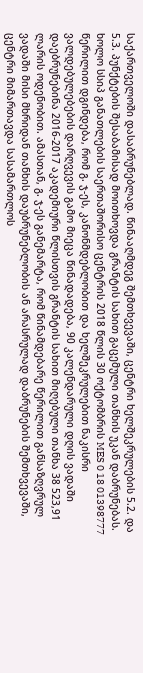საქართველოში დასაბრუნებლად. წინააღმდეგ შემთხვევაში, ცენტრი ხელშეკრულების 5.2. და 5.3. პუნქტების შესაბამისად მოითხოვდა გრანტის სახით გაცემული თანხის უკან დაბრუნებას. ხოლო სსიპ განათლების საერთაშორისო ცენტრის 2018 წლის 30 ოქტომბრის MES 0 18 01398777 წერილით დგინდება, რომ გ. ჯ-ეს, კანონმდებლობით და ხელშეკრულებით ნაკისრი ვალდებულებების დარღვევის გამო მიეცა წინადადება, 90 კალენდარული დღის ვადაში დაებრუნებინა 2016-2017 აკადემიური წლისთვის გრანტის სახით მიღებული თანხა 38 523,91 ლარის ოდენობით. ამასთან, გ. ჯ-ეს განემარტა, რომ წინამდებარე წერილით განსაზღვრულ ვადაში მისი მხრიდან თანხის დაუბრუნებლობის ან არასრულად დაბრუნების შემთხვევაში, ცენტრი მიმართავდა სასამართლოს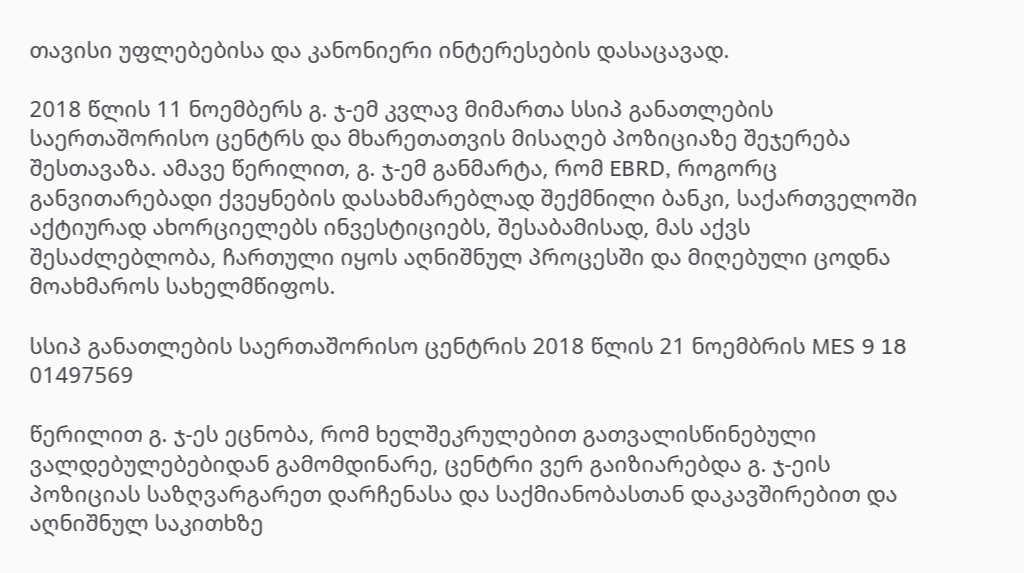თავისი უფლებებისა და კანონიერი ინტერესების დასაცავად.

2018 წლის 11 ნოემბერს გ. ჯ-ემ კვლავ მიმართა სსიპ განათლების საერთაშორისო ცენტრს და მხარეთათვის მისაღებ პოზიციაზე შეჯერება შესთავაზა. ამავე წერილით, გ. ჯ-ემ განმარტა, რომ EBRD, როგორც განვითარებადი ქვეყნების დასახმარებლად შექმნილი ბანკი, საქართველოში აქტიურად ახორციელებს ინვესტიციებს, შესაბამისად, მას აქვს შესაძლებლობა, ჩართული იყოს აღნიშნულ პროცესში და მიღებული ცოდნა მოახმაროს სახელმწიფოს.

სსიპ განათლების საერთაშორისო ცენტრის 2018 წლის 21 ნოემბრის MES 9 18 01497569

წერილით გ. ჯ-ეს ეცნობა, რომ ხელშეკრულებით გათვალისწინებული ვალდებულებებიდან გამომდინარე, ცენტრი ვერ გაიზიარებდა გ. ჯ-ეის პოზიციას საზღვარგარეთ დარჩენასა და საქმიანობასთან დაკავშირებით და აღნიშნულ საკითხზე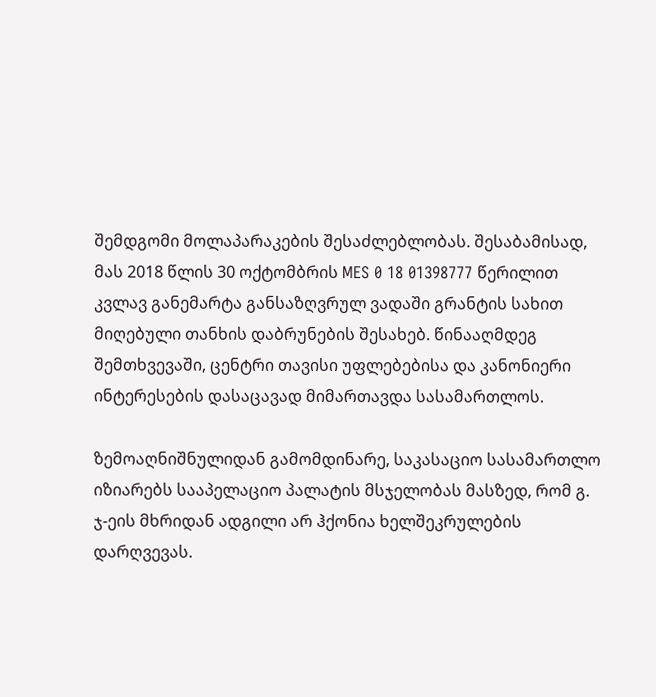შემდგომი მოლაპარაკების შესაძლებლობას. შესაბამისად, მას 2018 წლის 30 ოქტომბრის MES 0 18 01398777 წერილით კვლავ განემარტა განსაზღვრულ ვადაში გრანტის სახით მიღებული თანხის დაბრუნების შესახებ. წინააღმდეგ შემთხვევაში, ცენტრი თავისი უფლებებისა და კანონიერი ინტერესების დასაცავად მიმართავდა სასამართლოს.

ზემოაღნიშნულიდან გამომდინარე, საკასაციო სასამართლო იზიარებს სააპელაციო პალატის მსჯელობას მასზედ, რომ გ. ჯ-ეის მხრიდან ადგილი არ ჰქონია ხელშეკრულების დარღვევას.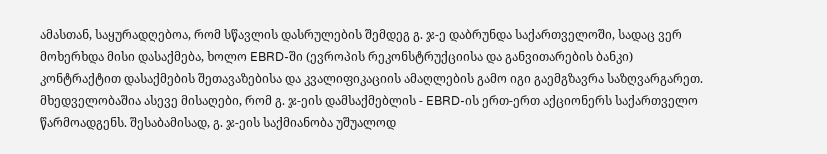ამასთან, საყურადღებოა, რომ სწავლის დასრულების შემდეგ გ. ჯ-ე დაბრუნდა საქართველოში, სადაც ვერ მოხერხდა მისი დასაქმება, ხოლო EBRD-ში (ევროპის რეკონსტრუქციისა და განვითარების ბანკი) კონტრაქტით დასაქმების შეთავაზებისა და კვალიფიკაციის ამაღლების გამო იგი გაემგზავრა საზღვარგარეთ. მხედველობაშია ასევე მისაღები, რომ გ. ჯ-ეის დამსაქმებლის - EBRD-ის ერთ-ერთ აქციონერს საქართველო წარმოადგენს. შესაბამისად, გ. ჯ-ეის საქმიანობა უშუალოდ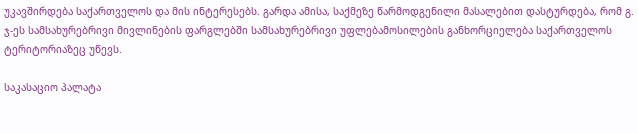უკავშირდება საქართველოს და მის ინტერესებს. გარდა ამისა, საქმეზე წარმოდგენილი მასალებით დასტურდება, რომ გ. ჯ-ეს სამსახურებრივი მივლინების ფარგლებში სამსახურებრივი უფლებამოსილების განხორციელება საქართველოს ტერიტორიაზეც უწევს.

საკასაციო პალატა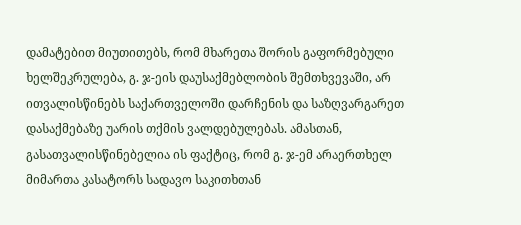დამატებით მიუთითებს, რომ მხარეთა შორის გაფორმებული ხელშეკრულება, გ. ჯ-ეის დაუსაქმებლობის შემთხვევაში, არ ითვალისწინებს საქართველოში დარჩენის და საზღვარგარეთ დასაქმებაზე უარის თქმის ვალდებულებას. ამასთან, გასათვალისწინებელია ის ფაქტიც, რომ გ. ჯ-ემ არაერთხელ მიმართა კასატორს სადავო საკითხთან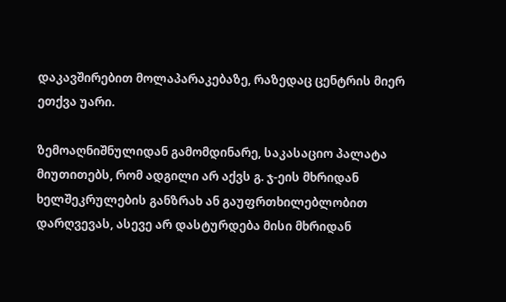დაკავშირებით მოლაპარაკებაზე, რაზედაც ცენტრის მიერ ეთქვა უარი.

ზემოაღნიშნულიდან გამომდინარე, საკასაციო პალატა მიუთითებს, რომ ადგილი არ აქვს გ. ჯ-ეის მხრიდან ხელშეკრულების განზრახ ან გაუფრთხილებლობით დარღვევას, ასევე არ დასტურდება მისი მხრიდან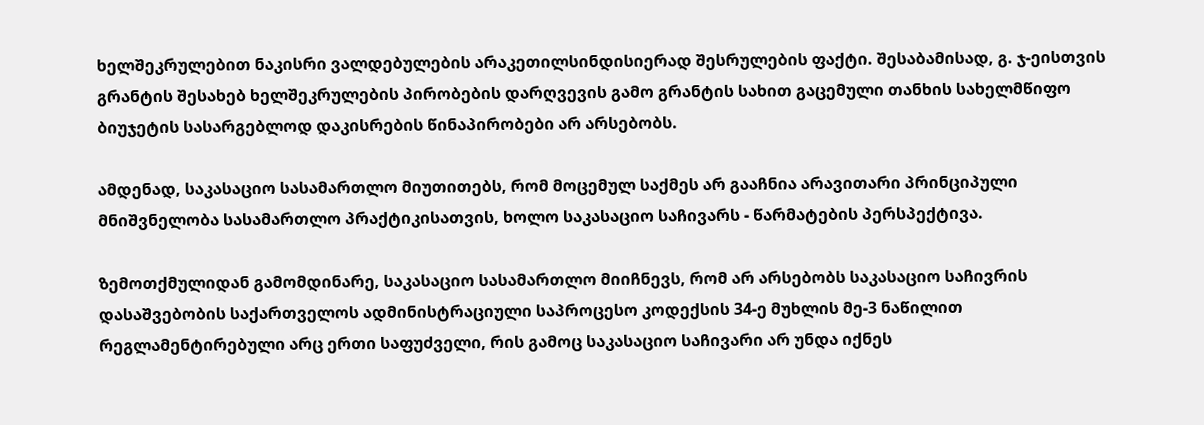ხელშეკრულებით ნაკისრი ვალდებულების არაკეთილსინდისიერად შესრულების ფაქტი. შესაბამისად, გ. ჯ-ეისთვის გრანტის შესახებ ხელშეკრულების პირობების დარღვევის გამო გრანტის სახით გაცემული თანხის სახელმწიფო ბიუჯეტის სასარგებლოდ დაკისრების წინაპირობები არ არსებობს.

ამდენად, საკასაციო სასამართლო მიუთითებს, რომ მოცემულ საქმეს არ გააჩნია არავითარი პრინციპული მნიშვნელობა სასამართლო პრაქტიკისათვის, ხოლო საკასაციო საჩივარს - წარმატების პერსპექტივა.

ზემოთქმულიდან გამომდინარე, საკასაციო სასამართლო მიიჩნევს, რომ არ არსებობს საკასაციო საჩივრის დასაშვებობის საქართველოს ადმინისტრაციული საპროცესო კოდექსის 34-ე მუხლის მე-3 ნაწილით რეგლამენტირებული არც ერთი საფუძველი, რის გამოც საკასაციო საჩივარი არ უნდა იქნეს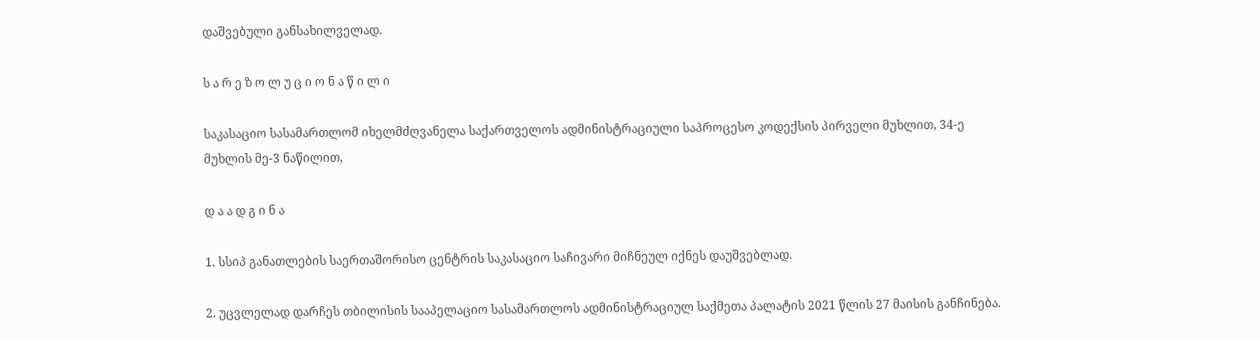დაშვებული განსახილველად.

ს ა რ ე ზ ო ლ უ ც ი ო ნ ა წ ი ლ ი

საკასაციო სასამართლომ იხელმძღვანელა საქართველოს ადმინისტრაციული საპროცესო კოდექსის პირველი მუხლით, 34-ე მუხლის მე-3 ნაწილით,

დ ა ა დ გ ი ნ ა

1. სსიპ განათლების საერთაშორისო ცენტრის საკასაციო საჩივარი მიჩნეულ იქნეს დაუშვებლად.

2. უცვლელად დარჩეს თბილისის სააპელაციო სასამართლოს ადმინისტრაციულ საქმეთა პალატის 2021 წლის 27 მაისის განჩინება.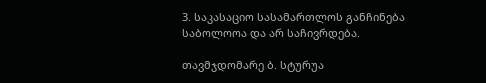3. საკასაციო სასამართლოს განჩინება საბოლოოა და არ საჩივრდება.

თავმჯდომარე ბ. სტურუა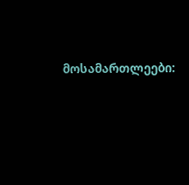მოსამართლეები: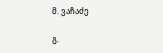მ. ვაჩაძე

გ.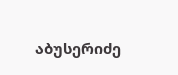აბუსერიძე